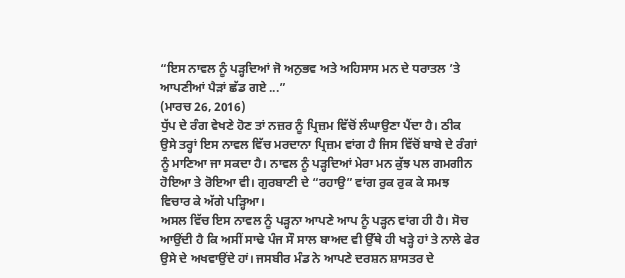“ਇਸ ਨਾਵਲ ਨੂੰ ਪੜ੍ਹਦਿਆਂ ਜੋ ਅਨੁਭਵ ਅਤੇ ਅਹਿਸਾਸ ਮਨ ਦੇ ਧਰਾਤਲ ’ਤੇ ਆਪਣੀਆਂ ਪੈੜਾਂ ਛੱਡ ਗਏ ...”
(ਮਾਰਚ 26, 2016)
ਧੁੱਪ ਦੇ ਰੰਗ ਵੇਖਣੇ ਹੋਣ ਤਾਂ ਨਜ਼ਰ ਨੂੰ ਪ੍ਰਿਜ਼ਮ ਵਿੱਚੋਂ ਲੰਘਾਉਣਾ ਪੈਂਦਾ ਹੈ। ਠੀਕ ਉਸੇ ਤਰ੍ਹਾਂ ਇਸ ਨਾਵਲ ਵਿੱਚ ਮਰਦਾਨਾ ਪ੍ਰਿਜ਼ਮ ਵਾਂਗ ਹੈ ਜਿਸ ਵਿੱਚੋਂ ਬਾਬੇ ਦੇ ਰੰਗਾਂ ਨੂੰ ਮਾਣਿਆ ਜਾ ਸਕਦਾ ਹੈ। ਨਾਵਲ ਨੂੰ ਪੜ੍ਹਦਿਆਂ ਮੇਰਾ ਮਨ ਕੁੱਝ ਪਲ ਗਮਗੀਨ ਹੋਇਆ ਤੇ ਰੋਇਆ ਵੀ। ਗੁਰਬਾਣੀ ਦੇ “ਰਹਾਉ” ਵਾਂਗ ਰੁਕ ਰੁਕ ਕੇ ਸਮਝ ਵਿਚਾਰ ਕੇ ਅੱਗੇ ਪੜ੍ਹਿਆ।
ਅਸਲ ਵਿੱਚ ਇਸ ਨਾਵਲ ਨੂੰ ਪੜ੍ਹਨਾ ਆਪਣੇ ਆਪ ਨੂੰ ਪੜ੍ਹਨ ਵਾਂਗ ਹੀ ਹੈ। ਸੋਚ ਆਉਂਦੀ ਹੈ ਕਿ ਅਸੀਂ ਸਾਢੇ ਪੰਜ ਸੌ ਸਾਲ ਬਾਅਦ ਵੀ ਉੱਥੇ ਹੀ ਖੜ੍ਹੇ ਹਾਂ ਤੇ ਨਾਲੇ ਫੇਰ ਉਸੇ ਦੇ ਅਖਵਾਉਂਦੇ ਹਾਂ। ਜਸਬੀਰ ਮੰਡ ਨੇ ਆਪਣੇ ਦਰਸ਼ਨ ਸ਼ਾਸਤਰ ਦੇ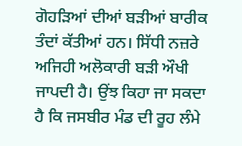ਗੋਹੜਿਆਂ ਦੀਆਂ ਬੜੀਆਂ ਬਾਰੀਕ ਤੰਦਾਂ ਕੱਤੀਆਂ ਹਨ। ਸਿੱਧੀ ਨਜ਼ਰੇ ਅਜਿਹੀ ਅਲੋਕਾਰੀ ਬੜੀ ਔਖੀ ਜਾਪਦੀ ਹੈ। ਉਂਝ ਕਿਹਾ ਜਾ ਸਕਦਾ ਹੈ ਕਿ ਜਸਬੀਰ ਮੰਡ ਦੀ ਰੂਹ ਲੰਮੇ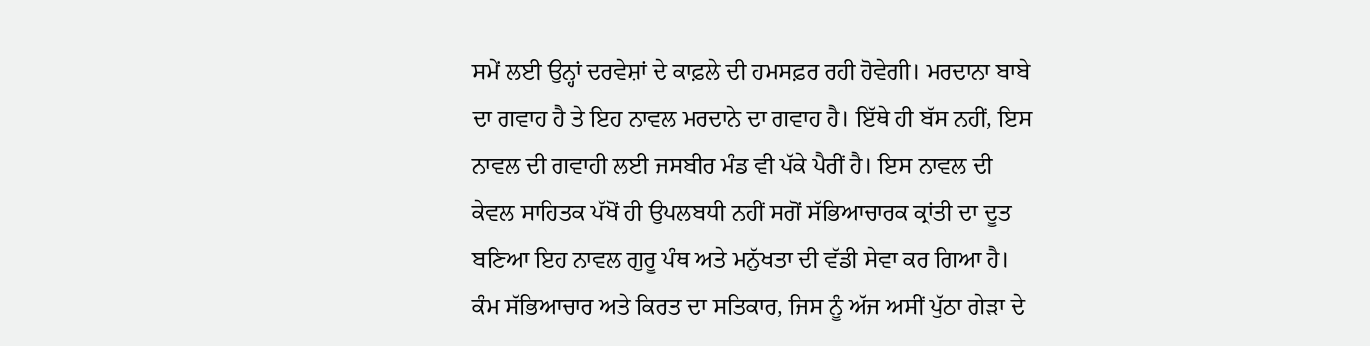ਸਮੇਂ ਲਈ ਉਨ੍ਹਾਂ ਦਰਵੇਸ਼ਾਂ ਦੇ ਕਾਫ਼ਲੇ ਦੀ ਹਮਸਫ਼ਰ ਰਹੀ ਹੋਵੇਗੀ। ਮਰਦਾਨਾ ਬਾਬੇ ਦਾ ਗਵਾਹ ਹੈ ਤੇ ਇਹ ਨਾਵਲ ਮਰਦਾਨੇ ਦਾ ਗਵਾਹ ਹੈ। ਇੱਥੇ ਹੀ ਬੱਸ ਨਹੀਂ, ਇਸ ਨਾਵਲ ਦੀ ਗਵਾਹੀ ਲਈ ਜਸਬੀਰ ਮੰਡ ਵੀ ਪੱਕੇ ਪੈਰੀਂ ਹੈ। ਇਸ ਨਾਵਲ ਦੀ ਕੇਵਲ ਸਾਹਿਤਕ ਪੱਖੋਂ ਹੀ ਉਪਲਬਧੀ ਨਹੀਂ ਸਗੋਂ ਸੱਭਿਆਚਾਰਕ ਕ੍ਰਾਂਤੀ ਦਾ ਦੂਤ ਬਣਿਆ ਇਹ ਨਾਵਲ ਗੁਰੂ ਪੰਥ ਅਤੇ ਮਨੁੱਖਤਾ ਦੀ ਵੱਡੀ ਸੇਵਾ ਕਰ ਗਿਆ ਹੈ।
ਕੰਮ ਸੱਭਿਆਚਾਰ ਅਤੇ ਕਿਰਤ ਦਾ ਸਤਿਕਾਰ, ਜਿਸ ਨੂੰ ਅੱਜ ਅਸੀਂ ਪੁੱਠਾ ਗੇੜਾ ਦੇ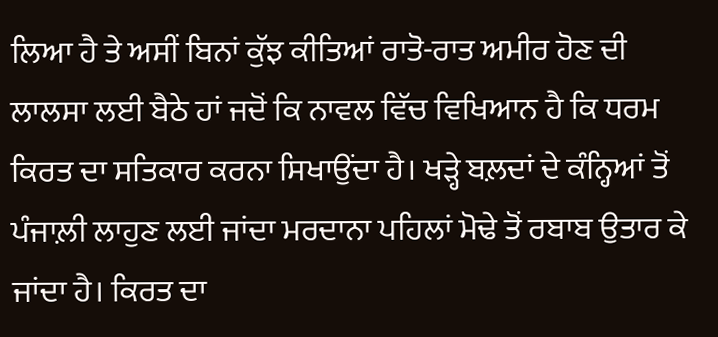ਲਿਆ ਹੈ ਤੇ ਅਸੀਂ ਬਿਨਾਂ ਕੁੱਝ ਕੀਤਿਆਂ ਰਾਤੋ-ਰਾਤ ਅਮੀਰ ਹੋਣ ਦੀ ਲਾਲਸਾ ਲਈ ਬੈਠੇ ਹਾਂ ਜਦੋਂ ਕਿ ਨਾਵਲ ਵਿੱਚ ਵਿਖਿਆਨ ਹੈ ਕਿ ਧਰਮ ਕਿਰਤ ਦਾ ਸਤਿਕਾਰ ਕਰਨਾ ਸਿਖਾਉਂਦਾ ਹੈ। ਖੜ੍ਹੇ ਬਲ਼ਦਾਂ ਦੇ ਕੰਨ੍ਹਿਆਂ ਤੋਂ ਪੰਜਾਲ਼ੀ ਲਾਹੁਣ ਲਈ ਜਾਂਦਾ ਮਰਦਾਨਾ ਪਹਿਲਾਂ ਮੋਢੇ ਤੋਂ ਰਬਾਬ ਉਤਾਰ ਕੇ ਜਾਂਦਾ ਹੈ। ਕਿਰਤ ਦਾ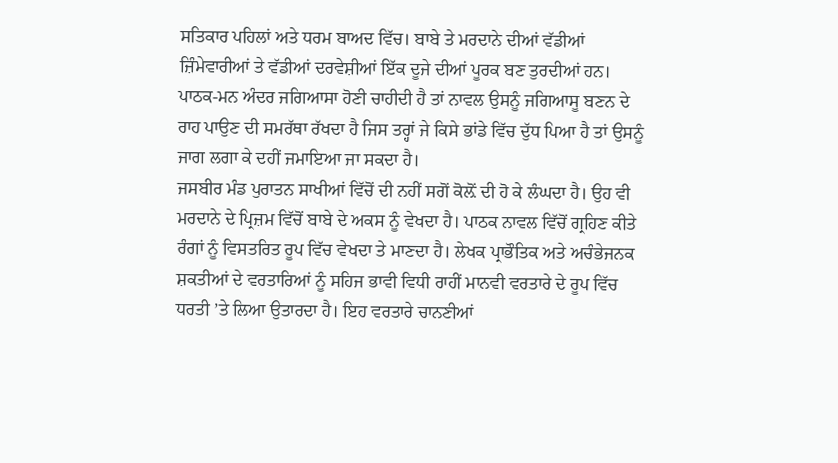ਸਤਿਕਾਰ ਪਹਿਲਾਂ ਅਤੇ ਧਰਮ ਬਾਅਦ ਵਿੱਚ। ਬਾਬੇ ਤੇ ਮਰਦਾਨੇ ਦੀਆਂ ਵੱਡੀਆਂ ਜ਼ਿੰਮੇਵਾਰੀਆਂ ਤੇ ਵੱਡੀਆਂ ਦਰਵੇਸ਼ੀਆਂ ਇੱਕ ਦੂਜੇ ਦੀਆਂ ਪੂਰਕ ਬਣ ਤੁਰਦੀਆਂ ਹਨ। ਪਾਠਕ-ਮਨ ਅੰਦਰ ਜਗਿਆਸਾ ਹੋਣੀ ਚਾਹੀਦੀ ਹੈ ਤਾਂ ਨਾਵਲ ਉਸਨੂੰ ਜਗਿਆਸੂ ਬਣਨ ਦੇ ਰਾਹ ਪਾਉਣ ਦੀ ਸਮਰੱਥਾ ਰੱਖਦਾ ਹੈ ਜਿਸ ਤਰ੍ਹਾਂ ਜੇ ਕਿਸੇ ਭਾਂਡੇ ਵਿੱਚ ਦੁੱਧ ਪਿਆ ਹੈ ਤਾਂ ਉਸਨੂੰ ਜਾਗ ਲਗਾ ਕੇ ਦਹੀਂ ਜਮਾਇਆ ਜਾ ਸਕਦਾ ਹੈ।
ਜਸਬੀਰ ਮੰਡ ਪੁਰਾਤਨ ਸਾਖੀਆਂ ਵਿੱਚੋਂ ਦੀ ਨਹੀਂ ਸਗੋਂ ਕੋਲ਼ੋਂ ਦੀ ਹੋ ਕੇ ਲੰਘਦਾ ਹੈ। ਉਹ ਵੀ ਮਰਦਾਨੇ ਦੇ ਪ੍ਰਿਜ਼ਮ ਵਿੱਚੋਂ ਬਾਬੇ ਦੇ ਅਕਸ ਨੂੰ ਵੇਖਦਾ ਹੈ। ਪਾਠਕ ਨਾਵਲ ਵਿੱਚੋਂ ਗ੍ਰਹਿਣ ਕੀਤੇ ਰੰਗਾਂ ਨੂੰ ਵਿਸਤਰਿਤ ਰੂਪ ਵਿੱਚ ਵੇਖਦਾ ਤੇ ਮਾਣਦਾ ਹੈ। ਲੇਖਕ ਪ੍ਰਾਭੌਤਿਕ ਅਤੇ ਅਚੰਭੇਜਨਕ ਸ਼ਕਤੀਆਂ ਦੇ ਵਰਤਾਰਿਆਂ ਨੂੰ ਸਹਿਜ ਭਾਵੀ ਵਿਧੀ ਰਾਹੀਂ ਮਾਨਵੀ ਵਰਤਾਰੇ ਦੇ ਰੂਪ ਵਿੱਚ ਧਰਤੀ ’ਤੇ ਲਿਆ ਉਤਾਰਦਾ ਹੈ। ਇਹ ਵਰਤਾਰੇ ਚਾਨਣੀਆਂ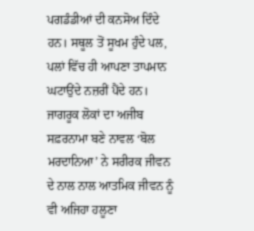ਪਗਡੰਡੀਆਂ ਦੀ ਕਨਸੋਅ ਦਿੰਦੇ ਹਨ। ਸਥੂਲ ਤੋਂ ਸੂਖਮ ਹੁੰਦੇ ਪਲ, ਪਲਾਂ ਵਿੱਚ ਹੀ ਆਪਣਾ ਤਾਪਮਾਨ ਘਟਾਉਂਦੇ ਨਜ਼ਰੀਂ ਪੈਂਦੇ ਹਨ। ਜਾਗਰੂਕ ਲੋਕਾਂ ਦਾ ਅਜੀਬ ਸਫ਼ਰਨਾਮਾ ਬਣੇ ਨਾਵਲ ‘ਬੋਲ ਮਰਦਾਨਿਆ’ ਨੇ ਸਰੀਰਕ ਜੀਵਨ ਦੇ ਨਾਲ ਨਾਲ ਆਤਮਿਕ ਜੀਵਨ ਨੂੰ ਵੀ ਅਜਿਹਾ ਹਲੂਣਾ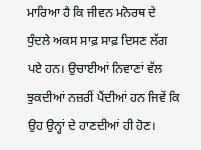ਮਾਰਿਆ ਹੈ ਕਿ ਜੀਵਨ ਮਨੋਰਥ ਦੇ ਧੁੰਦਲੇ ਅਕਸ ਸਾਫ਼ ਸਾਫ਼ ਦਿਸਣ ਲੱਗ ਪਏ ਹਨ। ਉਚਾਈਆਂ ਨਿਵਾਣਾਂ ਵੱਲ ਝੁਕਦੀਆਂ ਨਜ਼ਰੀਂ ਪੈਂਦੀਆਂ ਹਨ ਜਿਵੇਂ ਕਿ ਉਹ ਉਨ੍ਹਾਂ ਦੇ ਹਾਣਦੀਆਂ ਹੀ ਹੋਣ।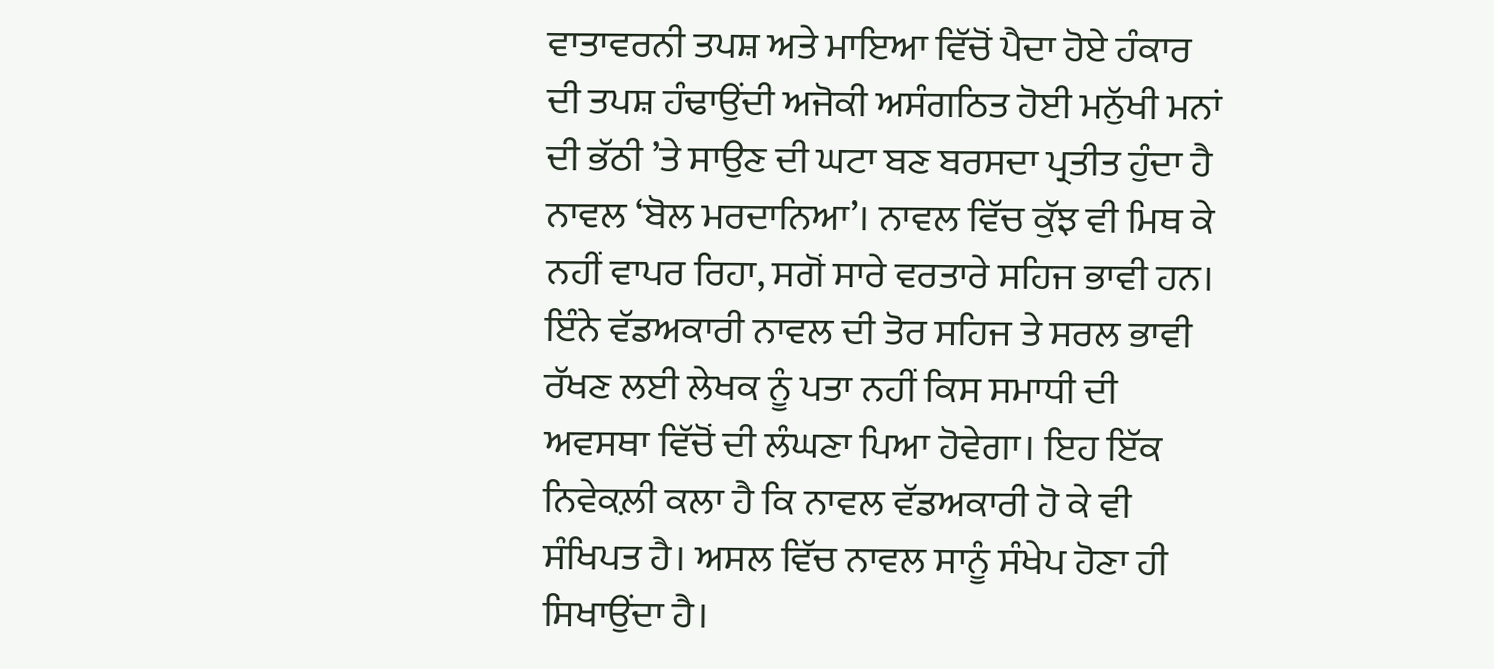ਵਾਤਾਵਰਨੀ ਤਪਸ਼ ਅਤੇ ਮਾਇਆ ਵਿੱਚੋਂ ਪੈਦਾ ਹੋਏ ਹੰਕਾਰ ਦੀ ਤਪਸ਼ ਹੰਢਾਉਂਦੀ ਅਜੋਕੀ ਅਸੰਗਠਿਤ ਹੋਈ ਮਨੁੱਖੀ ਮਨਾਂ ਦੀ ਭੱਠੀ ’ਤੇ ਸਾਉਣ ਦੀ ਘਟਾ ਬਣ ਬਰਸਦਾ ਪ੍ਰਤੀਤ ਹੁੰਦਾ ਹੈ ਨਾਵਲ ‘ਬੋਲ ਮਰਦਾਨਿਆ’। ਨਾਵਲ ਵਿੱਚ ਕੁੱਝ ਵੀ ਮਿਥ ਕੇ ਨਹੀਂ ਵਾਪਰ ਰਿਹਾ, ਸਗੋਂ ਸਾਰੇ ਵਰਤਾਰੇ ਸਹਿਜ ਭਾਵੀ ਹਨ। ਇੰਨੇ ਵੱਡਅਕਾਰੀ ਨਾਵਲ ਦੀ ਤੋਰ ਸਹਿਜ ਤੇ ਸਰਲ ਭਾਵੀ ਰੱਖਣ ਲਈ ਲੇਖਕ ਨੂੰ ਪਤਾ ਨਹੀਂ ਕਿਸ ਸਮਾਧੀ ਦੀ ਅਵਸਥਾ ਵਿੱਚੋਂ ਦੀ ਲੰਘਣਾ ਪਿਆ ਹੋਵੇਗਾ। ਇਹ ਇੱਕ ਨਿਵੇਕਲ਼ੀ ਕਲਾ ਹੈ ਕਿ ਨਾਵਲ ਵੱਡਅਕਾਰੀ ਹੋ ਕੇ ਵੀ ਸੰਖਿਪਤ ਹੈ। ਅਸਲ ਵਿੱਚ ਨਾਵਲ ਸਾਨੂੰ ਸੰਖੇਪ ਹੋਣਾ ਹੀ ਸਿਖਾਉਂਦਾ ਹੈ।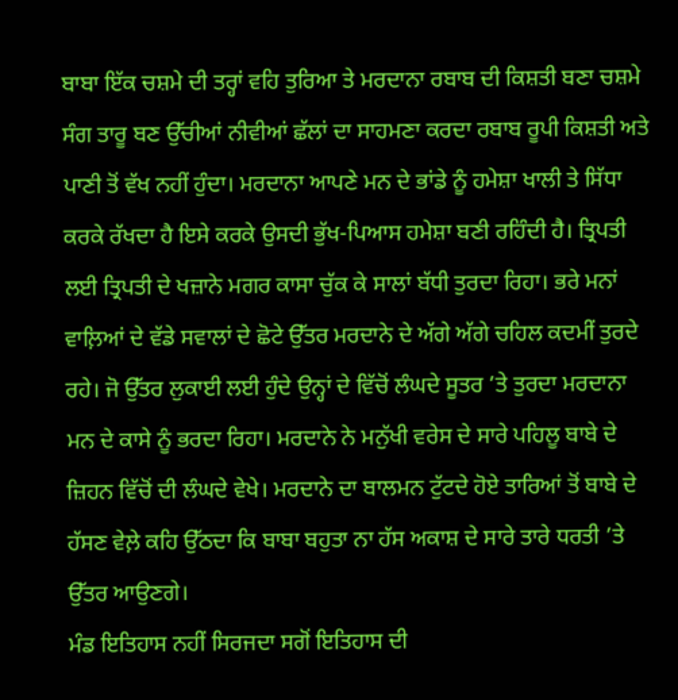ਬਾਬਾ ਇੱਕ ਚਸ਼ਮੇ ਦੀ ਤਰ੍ਹਾਂ ਵਹਿ ਤੁਰਿਆ ਤੇ ਮਰਦਾਨਾ ਰਬਾਬ ਦੀ ਕਿਸ਼ਤੀ ਬਣਾ ਚਸ਼ਮੇ ਸੰਗ ਤਾਰੂ ਬਣ ਉੱਚੀਆਂ ਨੀਵੀਆਂ ਛੱਲਾਂ ਦਾ ਸਾਹਮਣਾ ਕਰਦਾ ਰਬਾਬ ਰੂਪੀ ਕਿਸ਼ਤੀ ਅਤੇ ਪਾਣੀ ਤੋਂ ਵੱਖ ਨਹੀਂ ਹੁੰਦਾ। ਮਰਦਾਨਾ ਆਪਣੇ ਮਨ ਦੇ ਭਾਂਡੇ ਨੂੰ ਹਮੇਸ਼ਾ ਖਾਲੀ ਤੇ ਸਿੱਧਾ ਕਰਕੇ ਰੱਖਦਾ ਹੈ ਇਸੇ ਕਰਕੇ ਉਸਦੀ ਭੁੱਖ-ਪਿਆਸ ਹਮੇਸ਼ਾ ਬਣੀ ਰਹਿੰਦੀ ਹੈ। ਤ੍ਰਿਪਤੀ ਲਈ ਤ੍ਰਿਪਤੀ ਦੇ ਖਜ਼ਾਨੇ ਮਗਰ ਕਾਸਾ ਚੁੱਕ ਕੇ ਸਾਲਾਂ ਬੱਧੀ ਤੁਰਦਾ ਰਿਹਾ। ਭਰੇ ਮਨਾਂ ਵਾਲ਼ਿਆਂ ਦੇ ਵੱਡੇ ਸਵਾਲਾਂ ਦੇ ਛੋਟੇ ਉੱਤਰ ਮਰਦਾਨੇ ਦੇ ਅੱਗੇ ਅੱਗੇ ਚਹਿਲ ਕਦਮੀਂ ਤੁਰਦੇ ਰਹੇ। ਜੋ ਉੱਤਰ ਲੁਕਾਈ ਲਈ ਹੁੰਦੇ ਉਨ੍ਹਾਂ ਦੇ ਵਿੱਚੋਂ ਲੰਘਦੇ ਸੂਤਰ ’ਤੇ ਤੁਰਦਾ ਮਰਦਾਨਾ ਮਨ ਦੇ ਕਾਸੇ ਨੂੰ ਭਰਦਾ ਰਿਹਾ। ਮਰਦਾਨੇ ਨੇ ਮਨੁੱਖੀ ਵਰੇਸ ਦੇ ਸਾਰੇ ਪਹਿਲੂ ਬਾਬੇ ਦੇ ਜ਼ਿਹਨ ਵਿੱਚੋਂ ਦੀ ਲੰਘਦੇ ਵੇਖੇ। ਮਰਦਾਨੇ ਦਾ ਬਾਲਮਨ ਟੁੱਟਦੇ ਹੋਏ ਤਾਰਿਆਂ ਤੋਂ ਬਾਬੇ ਦੇ ਹੱਸਣ ਵੇਲ਼ੇ ਕਹਿ ਉੱਠਦਾ ਕਿ ਬਾਬਾ ਬਹੁਤਾ ਨਾ ਹੱਸ ਅਕਾਸ਼ ਦੇ ਸਾਰੇ ਤਾਰੇ ਧਰਤੀ ’ਤੇ ਉੱਤਰ ਆਉਣਗੇ।
ਮੰਡ ਇਤਿਹਾਸ ਨਹੀਂ ਸਿਰਜਦਾ ਸਗੋਂ ਇਤਿਹਾਸ ਦੀ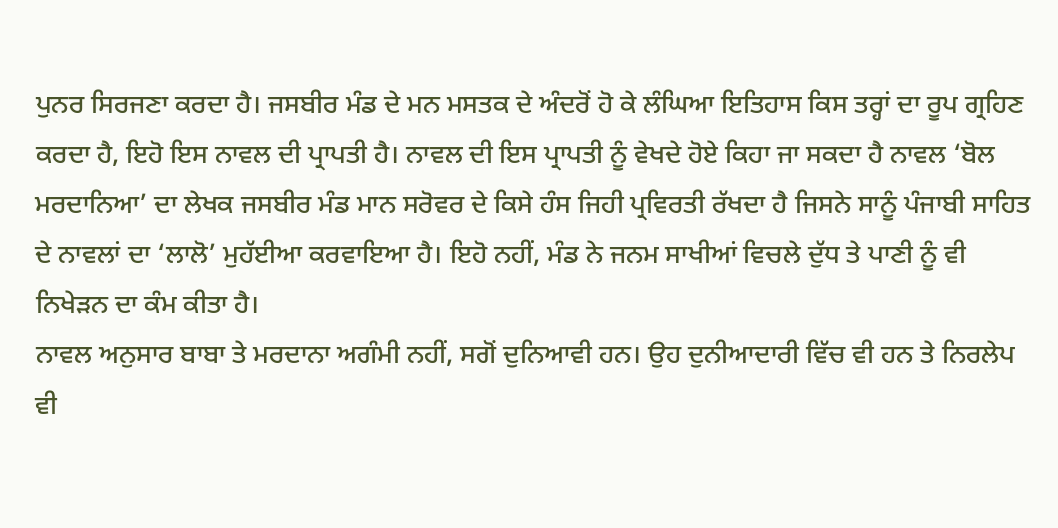ਪੁਨਰ ਸਿਰਜਣਾ ਕਰਦਾ ਹੈ। ਜਸਬੀਰ ਮੰਡ ਦੇ ਮਨ ਮਸਤਕ ਦੇ ਅੰਦਰੋਂ ਹੋ ਕੇ ਲੰਘਿਆ ਇਤਿਹਾਸ ਕਿਸ ਤਰ੍ਹਾਂ ਦਾ ਰੂਪ ਗ੍ਰਹਿਣ ਕਰਦਾ ਹੈ, ਇਹੋ ਇਸ ਨਾਵਲ ਦੀ ਪ੍ਰਾਪਤੀ ਹੈ। ਨਾਵਲ ਦੀ ਇਸ ਪ੍ਰਾਪਤੀ ਨੂੰ ਵੇਖਦੇ ਹੋਏ ਕਿਹਾ ਜਾ ਸਕਦਾ ਹੈ ਨਾਵਲ ‘ਬੋਲ ਮਰਦਾਨਿਆ’ ਦਾ ਲੇਖਕ ਜਸਬੀਰ ਮੰਡ ਮਾਨ ਸਰੋਵਰ ਦੇ ਕਿਸੇ ਹੰਸ ਜਿਹੀ ਪ੍ਰਵਿਰਤੀ ਰੱਖਦਾ ਹੈ ਜਿਸਨੇ ਸਾਨੂੰ ਪੰਜਾਬੀ ਸਾਹਿਤ ਦੇ ਨਾਵਲਾਂ ਦਾ ‘ਲਾਲੋ’ ਮੁਹੱਈਆ ਕਰਵਾਇਆ ਹੈ। ਇਹੋ ਨਹੀਂ, ਮੰਡ ਨੇ ਜਨਮ ਸਾਖੀਆਂ ਵਿਚਲੇ ਦੁੱਧ ਤੇ ਪਾਣੀ ਨੂੰ ਵੀ ਨਿਖੇੜਨ ਦਾ ਕੰਮ ਕੀਤਾ ਹੈ।
ਨਾਵਲ ਅਨੁਸਾਰ ਬਾਬਾ ਤੇ ਮਰਦਾਨਾ ਅਗੰਮੀ ਨਹੀਂ, ਸਗੋਂ ਦੁਨਿਆਵੀ ਹਨ। ਉਹ ਦੁਨੀਆਦਾਰੀ ਵਿੱਚ ਵੀ ਹਨ ਤੇ ਨਿਰਲੇਪ ਵੀ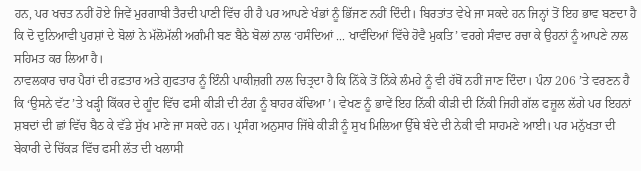ਹਨ, ਪਰ ਖਚਤ ਨਹੀਂ ਹੋਏ ਜਿਵੇਂ ਮੁਰਗਾਬੀ ਤੈਰਦੀ ਪਾਣੀ ਵਿੱਚ ਹੀ ਹੈ ਪਰ ਆਪਣੇ ਖੰਭਾਂ ਨੂੰ ਭਿੱਜਣ ਨਹੀਂ ਦਿੰਦੀ। ਬਿਰਤਾਂਤ ਵੇਖੇ ਜਾ ਸਕਦੇ ਹਨ ਜਿਨ੍ਹਾਂ ਤੋਂ ਇਹ ਭਾਵ ਬਣਦਾ ਹੈ ਕਿ ਦੋ ਦੁਨਿਆਵੀ ਪੁਰਸ਼ਾਂ ਦੇ ਬੋਲਾਂ ਨੇ ਮੱਲੋਮੱਲੀ ਅਗੰਮੀ ਬਣ ਬੈਠੇ ਬੋਲਾਂ ਨਾਲ ‘ਹਸੰਦਿਆਂ ... ਖਾਵੰਦਿਆਂ ਵਿੱਚੇ ਹੋਵੈ ਮੁਕਤਿ’ ਵਰਗੇ ਸੰਵਾਦ ਰਚਾ ਕੇ ਉਹਨਾਂ ਨੂੰ ਆਪਣੇ ਨਾਲ ਸਹਿਮਤ ਕਰ ਲਿਆ ਹੈ।
ਨਾਵਲਕਾਰ ਚਾਰ ਪੈਰਾਂ ਦੀ ਰਫ਼ਤਾਰ ਅਤੇ ਗੁਫਤਾਰ ਨੂੰ ਇੰਨੀ ਪਾਕੀਜ਼ਗੀ ਨਾਲ ਚਿਤ੍ਰਦਾ ਹੈ ਕਿ ਨਿੱਕੇ ਤੋਂ ਨਿੱਕੇ ਲੰਮਹੇ ਨੂੰ ਵੀ ਹੱਥੋਂ ਨਹੀਂ ਜਾਣ ਦਿੰਦਾ। ਪੰਨਾ 206 ’ਤੇ ਵਰਣਨ ਹੈ ਕਿ ‘ਉਸਨੇ ਵੱਟ ’ਤੇ ਖੜ੍ਹੀ ਕਿੱਕਰ ਦੇ ਗੂੰਦ ਵਿੱਚ ਫਸੀ ਕੀੜੀ ਦੀ ਟੰਗ ਨੂੰ ਬਾਹਰ ਕੱਢਿਆ’। ਵੇਖਣ ਨੂੰ ਭਾਵੇਂ ਇਹ ਨਿੱਕੀ ਕੀੜੀ ਦੀ ਨਿੱਕੀ ਜਿਹੀ ਗੱਲ ਫਜ਼ੂਲ ਲੱਗੇ ਪਰ ਇਹਨਾਂ ਸ਼ਬਦਾਂ ਦੀ ਛਾਂ ਵਿੱਚ ਬੈਠ ਕੇ ਵੱਡੇ ਸੁੱਖ ਮਾਣੇ ਜਾ ਸਕਦੇ ਹਨ। ਪ੍ਰਸੰਗ ਅਨੁਸਾਰ ਜਿੱਥੇ ਕੀੜੀ ਨੂੰ ਸੁਖ ਮਿਲਿਆ ਉੱਥੇ ਬੰਦੇ ਦੀ ਨੇਕੀ ਵੀ ਸਾਹਮਣੇ ਆਈ। ਪਰ ਮਨੁੱਖਤਾ ਦੀ ਬੇਕਾਰੀ ਦੇ ਚਿੱਕੜ ਵਿੱਚ ਫਸੀ ਲੱਤ ਦੀ ਖਲਾਸੀ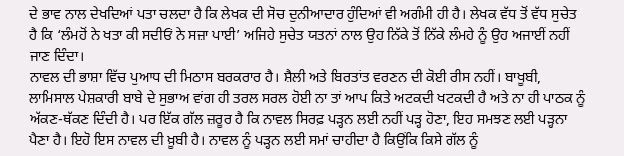ਦੇ ਭਾਵ ਨਾਲ ਦੇਖਦਿਆਂ ਪਤਾ ਚਲਦਾ ਹੈ ਕਿ ਲੇਖਕ ਦੀ ਸੋਚ ਦੁਨੀਆਦਾਰ ਹੁੰਦਿਆਂ ਵੀ ਅਗੰਮੀ ਹੀ ਹੈ। ਲੇਖਕ ਵੱਧ ਤੋਂ ਵੱਧ ਸੁਚੇਤ ਹੈ ਕਿ ‘ਲੰਮਹੋਂ ਨੇ ਖਤਾ ਕੀ ਸਦੀਓਂ ਨੇ ਸਜ਼ਾ ਪਾਈ’ ਅਜਿਹੇ ਸੁਚੇਤ ਯਤਨਾਂ ਨਾਲ ਉਹ ਨਿੱਕੇ ਤੋਂ ਨਿੱਕੇ ਲੰਮਹੇ ਨੂੰ ਉਹ ਅਜਾਈਂ ਨਹੀਂ ਜਾਣ ਦਿੰਦਾ।
ਨਾਵਲ ਦੀ ਭਾਸ਼ਾ ਵਿੱਚ ਪੁਆਧ ਦੀ ਮਿਠਾਸ ਬਰਕਰਾਰ ਹੈ। ਸ਼ੈਲੀ ਅਤੇ ਬਿਰਤਾਂਤ ਵਰਣਨ ਦੀ ਕੋਈ ਰੀਸ ਨਹੀਂ। ਬਾਖੂਬੀ, ਲਾਮਿਸਾਲ ਪੇਸ਼ਕਾਰੀ ਬਾਬੇ ਦੇ ਸੁਭਾਅ ਵਾਂਗ ਹੀ ਤਰਲ ਸਰਲ ਹੋਈ ਨਾ ਤਾਂ ਆਪ ਕਿਤੇ ਅਟਕਦੀ ਖਟਕਦੀ ਹੈ ਅਤੇ ਨਾ ਹੀ ਪਾਠਕ ਨੂੰ ਅੱਕਣ-ਥੱਕਣ ਦਿੰਦੀ ਹੈ। ਪਰ ਇੱਕ ਗੱਲ ਜ਼ਰੂਰ ਹੈ ਕਿ ਨਾਵਲ ਸਿਰਫ਼ ਪੜ੍ਹਨ ਲਈ ਨਹੀਂ ਪੜ੍ਹ ਹੋਣਾ, ਇਹ ਸਮਝਣ ਲਈ ਪੜ੍ਹਨਾ ਪੈਣਾ ਹੈ। ਇਹੋ ਇਸ ਨਾਵਲ ਦੀ ਖ਼ੂਬੀ ਹੈ। ਨਾਵਲ ਨੂੰ ਪੜ੍ਹਨ ਲਈ ਸਮਾਂ ਚਾਹੀਦਾ ਹੈ ਕਿਉਂਕਿ ਕਿਸੇ ਗੱਲ ਨੂੰ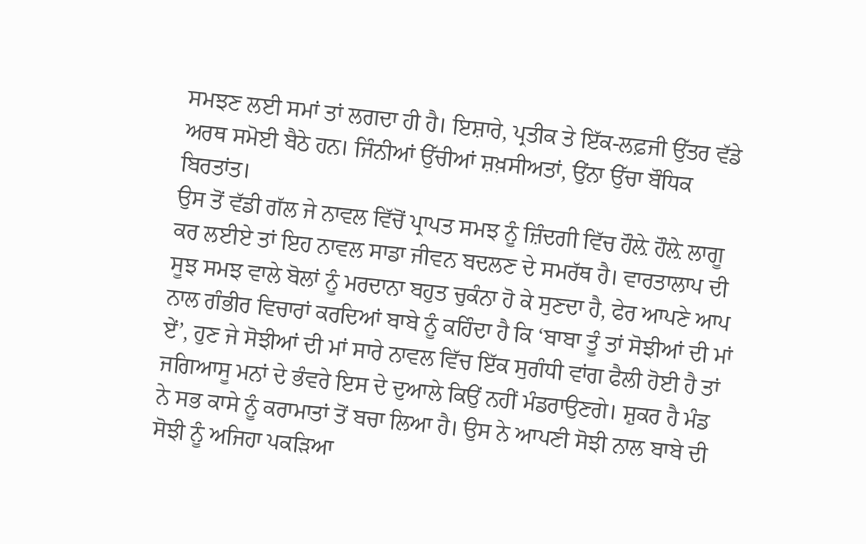ਸਮਝਣ ਲਈ ਸਮਾਂ ਤਾਂ ਲਗਦਾ ਹੀ ਹੈ। ਇਸ਼ਾਰੇ, ਪ੍ਰਤੀਕ ਤੇ ਇੱਕ-ਲਫ਼ਜੀ ਉੱਤਰ ਵੱਡੇ ਅਰਥ ਸਮੋਈ ਬੈਠੇ ਹਨ। ਜਿੰਨੀਆਂ ਉੱਚੀਆਂ ਸ਼ਖ਼ਸੀਅਤਾਂ, ਉਂਨਾ ਉੱਚਾ ਬੌਧਿਕ ਬਿਰਤਾਂਤ।
ਉਸ ਤੋਂ ਵੱਡੀ ਗੱਲ ਜੇ ਨਾਵਲ ਵਿੱਚੋਂ ਪ੍ਰਾਪਤ ਸਮਝ ਨੂੰ ਜ਼ਿੰਦਗੀ ਵਿੱਚ ਹੌਲ਼ੇ ਹੌਲ਼ੇ ਲਾਗੂ ਕਰ ਲਈਏ ਤਾਂ ਇਹ ਨਾਵਲ ਸਾਡਾ ਜੀਵਨ ਬਦਲਣ ਦੇ ਸਮਰੱਥ ਹੈ। ਵਾਰਤਾਲਾਪ ਦੀ ਸੂਝ ਸਮਝ ਵਾਲੇ ਬੋਲਾਂ ਨੂੰ ਮਰਦਾਨਾ ਬਹੁਤ ਚੁਕੰਨਾ ਹੋ ਕੇ ਸੁਣਦਾ ਹੈ, ਫੇਰ ਆਪਣੇ ਆਪ ਨਾਲ ਗੰਭੀਰ ਵਿਚਾਰਾਂ ਕਰਦਿਆਂ ਬਾਬੇ ਨੂੰ ਕਹਿੰਦਾ ਹੈ ਕਿ ‘ਬਾਬਾ ਤੂੰ ਤਾਂ ਸੋਝੀਆਂ ਦੀ ਮਾਂ ਏਂ’, ਹੁਣ ਜੇ ਸੋਝੀਆਂ ਦੀ ਮਾਂ ਸਾਰੇ ਨਾਵਲ ਵਿੱਚ ਇੱਕ ਸੁਗੰਧੀ ਵਾਂਗ ਫੈਲੀ ਹੋਈ ਹੈ ਤਾਂ ਜਗਿਆਸੂ ਮਨਾਂ ਦੇ ਭੰਵਰੇ ਇਸ ਦੇ ਦੁਆਲੇ ਕਿਉਂ ਨਹੀਂ ਮੰਡਰਾਉਣਗੇ। ਸ਼ੁਕਰ ਹੈ ਮੰਡ ਨੇ ਸਭ ਕਾਸੇ ਨੂੰ ਕਰਾਮਾਤਾਂ ਤੋਂ ਬਚਾ ਲਿਆ ਹੈ। ਉਸ ਨੇ ਆਪਣੀ ਸੋਝੀ ਨਾਲ ਬਾਬੇ ਦੀ ਸੋਝੀ ਨੂੰ ਅਜਿਹਾ ਪਕੜਿਆ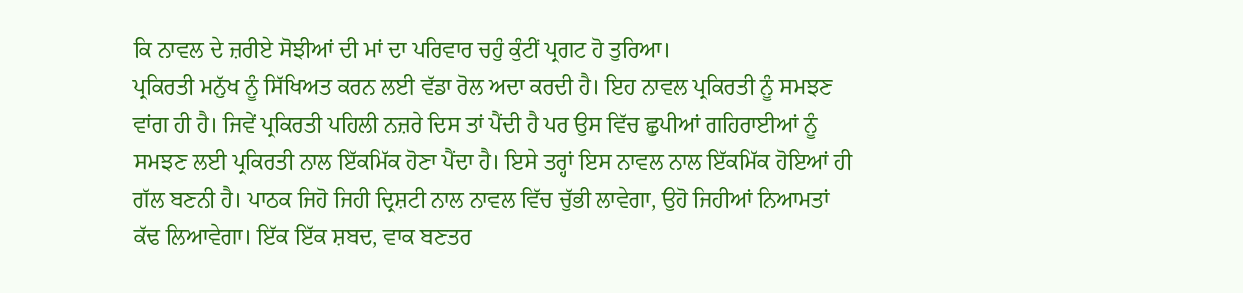ਕਿ ਨਾਵਲ ਦੇ ਜ਼ਰੀਏ ਸੋਝੀਆਂ ਦੀ ਮਾਂ ਦਾ ਪਰਿਵਾਰ ਚਹੁੰ ਕੁੰਟੀਂ ਪ੍ਰਗਟ ਹੋ ਤੁਰਿਆ।
ਪ੍ਰਕਿਰਤੀ ਮਨੁੱਖ ਨੂੰ ਸਿੱਖਿਅਤ ਕਰਨ ਲਈ ਵੱਡਾ ਰੋਲ ਅਦਾ ਕਰਦੀ ਹੈ। ਇਹ ਨਾਵਲ ਪ੍ਰਕਿਰਤੀ ਨੂੰ ਸਮਝਣ ਵਾਂਗ ਹੀ ਹੈ। ਜਿਵੇਂ ਪ੍ਰਕਿਰਤੀ ਪਹਿਲੀ ਨਜ਼ਰੇ ਦਿਸ ਤਾਂ ਪੈਂਦੀ ਹੈ ਪਰ ਉਸ ਵਿੱਚ ਛੁਪੀਆਂ ਗਹਿਰਾਈਆਂ ਨੂੰ ਸਮਝਣ ਲਈ ਪ੍ਰਕਿਰਤੀ ਨਾਲ ਇੱਕਮਿੱਕ ਹੋਣਾ ਪੈਂਦਾ ਹੈ। ਇਸੇ ਤਰ੍ਹਾਂ ਇਸ ਨਾਵਲ ਨਾਲ ਇੱਕਮਿੱਕ ਹੋਇਆਂ ਹੀ ਗੱਲ ਬਣਨੀ ਹੈ। ਪਾਠਕ ਜਿਹੋ ਜਿਹੀ ਦ੍ਰਿਸ਼ਟੀ ਨਾਲ ਨਾਵਲ ਵਿੱਚ ਚੁੱਭੀ ਲਾਵੇਗਾ, ਉਹੋ ਜਿਹੀਆਂ ਨਿਆਮਤਾਂ ਕੱਢ ਲਿਆਵੇਗਾ। ਇੱਕ ਇੱਕ ਸ਼ਬਦ, ਵਾਕ ਬਣਤਰ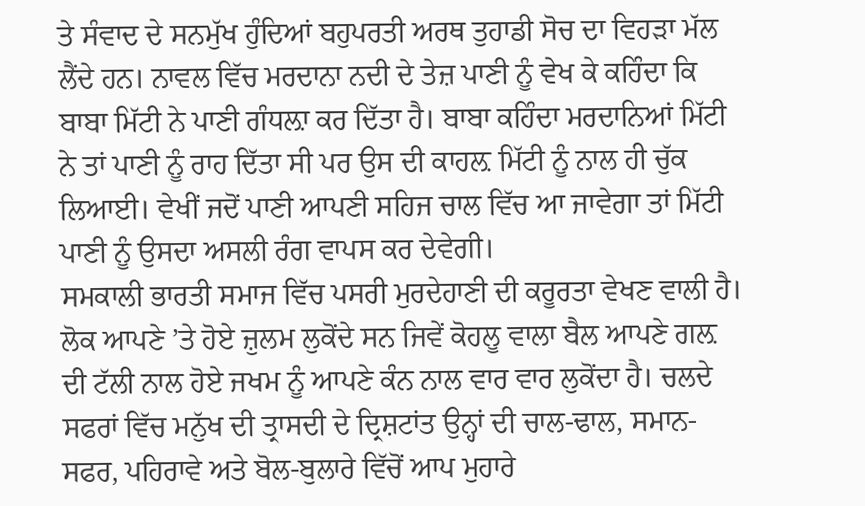ਤੇ ਸੰਵਾਦ ਦੇ ਸਨਮੁੱਖ ਹੁੰਦਿਆਂ ਬਹੁਪਰਤੀ ਅਰਥ ਤੁਹਾਡੀ ਸੋਚ ਦਾ ਵਿਹੜਾ ਮੱਲ ਲੈਂਦੇ ਹਨ। ਨਾਵਲ ਵਿੱਚ ਮਰਦਾਨਾ ਨਦੀ ਦੇ ਤੇਜ਼ ਪਾਣੀ ਨੂੰ ਵੇਖ ਕੇ ਕਹਿੰਦਾ ਕਿ ਬਾਬਾ ਮਿੱਟੀ ਨੇ ਪਾਣੀ ਗੰਧਲ਼ਾ ਕਰ ਦਿੱਤਾ ਹੈ। ਬਾਬਾ ਕਹਿੰਦਾ ਮਰਦਾਨਿਆਂ ਮਿੱਟੀ ਨੇ ਤਾਂ ਪਾਣੀ ਨੂੰ ਰਾਹ ਦਿੱਤਾ ਸੀ ਪਰ ਉਸ ਦੀ ਕਾਹਲ਼ ਮਿੱਟੀ ਨੂੰ ਨਾਲ ਹੀ ਚੁੱਕ ਲਿਆਈ। ਵੇਖੀਂ ਜਦੋਂ ਪਾਣੀ ਆਪਣੀ ਸਹਿਜ ਚਾਲ ਵਿੱਚ ਆ ਜਾਵੇਗਾ ਤਾਂ ਮਿੱਟੀ ਪਾਣੀ ਨੂੰ ਉਸਦਾ ਅਸਲੀ ਰੰਗ ਵਾਪਸ ਕਰ ਦੇਵੇਗੀ।
ਸਮਕਾਲੀ ਭਾਰਤੀ ਸਮਾਜ ਵਿੱਚ ਪਸਰੀ ਮੁਰਦੇਹਾਣੀ ਦੀ ਕਰੂਰਤਾ ਵੇਖਣ ਵਾਲੀ ਹੈ। ਲੋਕ ਆਪਣੇ ’ਤੇ ਹੋਏ ਜ਼ੁਲਮ ਲੁਕੋਂਦੇ ਸਨ ਜਿਵੇਂ ਕੋਹਲੂ ਵਾਲਾ ਬੈਲ ਆਪਣੇ ਗਲ਼ ਦੀ ਟੱਲੀ ਨਾਲ ਹੋਏ ਜਖਮ ਨੂੰ ਆਪਣੇ ਕੰਨ ਨਾਲ ਵਾਰ ਵਾਰ ਲੁਕੋਂਦਾ ਹੈ। ਚਲਦੇ ਸਫਰਾਂ ਵਿੱਚ ਮਨੁੱਖ ਦੀ ਤ੍ਰਾਸਦੀ ਦੇ ਦ੍ਰਿਸ਼ਟਾਂਤ ਉਨ੍ਹਾਂ ਦੀ ਚਾਲ-ਢਾਲ, ਸਮਾਨ-ਸਫਰ, ਪਹਿਰਾਵੇ ਅਤੇ ਬੋਲ-ਬੁਲਾਰੇ ਵਿੱਚੋਂ ਆਪ ਮੁਹਾਰੇ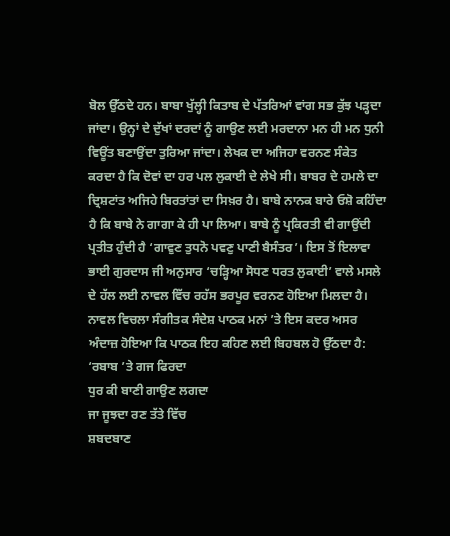ਬੋਲ ਉੱਠਦੇ ਹਨ। ਬਾਬਾ ਖੁੱਲ੍ਹੀ ਕਿਤਾਬ ਦੇ ਪੱਤਰਿਆਂ ਵਾਂਗ ਸਭ ਕੁੱਝ ਪੜ੍ਹਦਾ ਜਾਂਦਾ। ਉਨ੍ਹਾਂ ਦੇ ਦੁੱਖਾਂ ਦਰਦਾਂ ਨੂੰ ਗਾਉਣ ਲਈ ਮਰਦਾਨਾ ਮਨ ਹੀ ਮਨ ਧੁਨੀ ਵਿਊਂਤ ਬਣਾਉਂਦਾ ਤੁਰਿਆ ਜਾਂਦਾ। ਲੇਖਕ ਦਾ ਅਜਿਹਾ ਵਰਨਣ ਸੰਕੇਤ ਕਰਦਾ ਹੈ ਕਿ ਦੋਵਾਂ ਦਾ ਹਰ ਪਲ ਲੁਕਾਈ ਦੇ ਲੇਖੇ ਸੀ। ਬਾਬਰ ਦੇ ਹਮਲੇ ਦਾ ਦ੍ਰਿਸ਼ਟਾਂਤ ਅਜਿਹੇ ਬਿਰਤਾਂਤਾਂ ਦਾ ਸਿਖ਼ਰ ਹੈ। ਬਾਬੇ ਨਾਨਕ ਬਾਰੇ ਓਸ਼ੋ ਕਹਿੰਦਾ ਹੈ ਕਿ ਬਾਬੇ ਨੇ ਗਾਗਾ ਕੇ ਹੀ ਪਾ ਲਿਆ। ਬਾਬੇ ਨੂੰ ਪ੍ਰਕਿਰਤੀ ਵੀ ਗਾਉਂਦੀ ਪ੍ਰਤੀਤ ਹੁੰਦੀ ਹੈ ‘ਗਾਵੁਣ ਤੁਧਨੋ ਪਵਣੁ ਪਾਣੀ ਬੈਸੰਤਰ’। ਇਸ ਤੋਂ ਇਲਾਵਾ ਭਾਈ ਗੁਰਦਾਸ ਜੀ ਅਨੁਸਾਰ ‘ਚੜ੍ਹਿਆ ਸੋਧਣ ਧਰਤ ਲੁਕਾਈ’ ਵਾਲੇ ਮਸਲੇ ਦੇ ਹੱਲ ਲਈ ਨਾਵਲ ਵਿੱਚ ਰਹੱਸ ਭਰਪੂਰ ਵਰਨਣ ਹੋਇਆ ਮਿਲਦਾ ਹੈ। ਨਾਵਲ ਵਿਚਲਾ ਸੰਗੀਤਕ ਸੰਦੇਸ਼ ਪਾਠਕ ਮਨਾਂ ’ਤੇ ਇਸ ਕਦਰ ਅਸਰ ਅੰਦਾਜ਼ ਹੋਇਆ ਕਿ ਪਾਠਕ ਇਹ ਕਹਿਣ ਲਈ ਬਿਹਬਲ ਹੋ ਉੱਠਦਾ ਹੈ:
‘ਰਬਾਬ ’ਤੇ ਗਜ ਫਿਰਦਾ
ਧੁਰ ਕੀ ਬਾਣੀ ਗਾਉਣ ਲਗਦਾ
ਜਾ ਜੂਝਦਾ ਰਣ ਤੱਤੇ ਵਿੱਚ
ਸ਼ਬਦਬਾਣ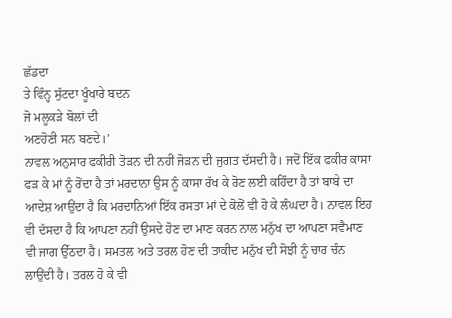ਛੱਡਦਾ
ਤੇ ਵਿੰਨ੍ਹ ਸੁੱਟਦਾ ਖੂੰਖਾਰੇ ਬਦਨ
ਜੋ ਮਲੂਕੜੇ ਬੋਲਾਂ ਦੀ
ਅਣਹੋਣੀ ਸਨ ਬਣਦੇ।’
ਨਾਵਲ ਅਨੁਸਾਰ ਫਕੀਰੀ ਤੋੜਨ ਦੀ ਨਹੀਂ ਜੋੜਨ ਦੀ ਜੁਗਤ ਦੱਸਦੀ ਹੈ। ਜਦੋਂ ਇੱਕ ਫਕੀਰ ਕਾਸਾ ਫੜ ਕੇ ਮਾਂ ਨੂੰ ਰੋਂਦਾ ਹੈ ਤਾਂ ਮਰਦਾਨਾ ਉਸ ਨੂੰ ਕਾਸਾ ਰੱਖ ਕੇ ਰੋਣ ਲਈ ਕਹਿੰਦਾ ਹੈ ਤਾਂ ਬਾਬੇ ਦਾ ਆਦੇਸ਼ ਆਉਂਦਾ ਹੈ ਕਿ ਮਰਦਾਨਿਆਂ ਇੱਕ ਰਸਤਾ ਮਾਂ ਦੇ ਕੋਲੋਂ ਵੀ ਹੋ ਕੇ ਲੰਘਦਾ ਹੈ। ਨਾਵਲ ਇਹ ਵੀ ਦੱਸਦਾ ਹੈ ਕਿ ਆਪਣਾ ਨਹੀਂ ਉਸਦੇ ਹੋਣ ਦਾ ਮਾਣ ਕਰਨ ਨਾਲ ਮਨੁੱਖ ਦਾ ਆਪਣਾ ਸਵੈਮਾਣ ਵੀ ਜਾਗ ਉੱਠਦਾ ਹੈ। ਸਮਤਲ ਅਤੇ ਤਰਲ ਹੋਣ ਦੀ ਤਾਕੀਦ ਮਨੁੱਖ ਦੀ ਸੋਝੀ ਨੂੰ ਚਾਰ ਚੰਨ ਲਾਉਂਦੀ ਹੈ। ਤਰਲ ਹੋ ਕੇ ਵੀ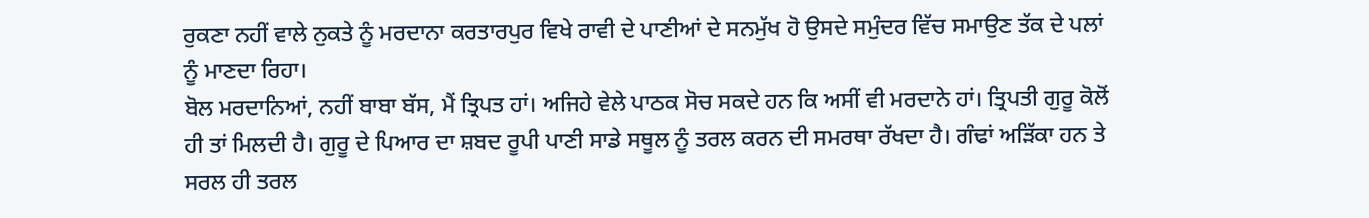ਰੁਕਣਾ ਨਹੀਂ ਵਾਲੇ ਨੁਕਤੇ ਨੂੰ ਮਰਦਾਨਾ ਕਰਤਾਰਪੁਰ ਵਿਖੇ ਰਾਵੀ ਦੇ ਪਾਣੀਆਂ ਦੇ ਸਨਮੁੱਖ ਹੋ ਉਸਦੇ ਸਮੁੰਦਰ ਵਿੱਚ ਸਮਾਉਣ ਤੱਕ ਦੇ ਪਲਾਂ ਨੂੰ ਮਾਣਦਾ ਰਿਹਾ।
ਬੋਲ ਮਰਦਾਨਿਆਂ, ਨਹੀਂ ਬਾਬਾ ਬੱਸ, ਮੈਂ ਤ੍ਰਿਪਤ ਹਾਂ। ਅਜਿਹੇ ਵੇਲੇ ਪਾਠਕ ਸੋਚ ਸਕਦੇ ਹਨ ਕਿ ਅਸੀਂ ਵੀ ਮਰਦਾਨੇ ਹਾਂ। ਤ੍ਰਿਪਤੀ ਗੁਰੂ ਕੋਲੋਂ ਹੀ ਤਾਂ ਮਿਲਦੀ ਹੈ। ਗੁਰੂ ਦੇ ਪਿਆਰ ਦਾ ਸ਼ਬਦ ਰੂਪੀ ਪਾਣੀ ਸਾਡੇ ਸਥੂਲ ਨੂੰ ਤਰਲ ਕਰਨ ਦੀ ਸਮਰਥਾ ਰੱਖਦਾ ਹੈ। ਗੰਢਾਂ ਅੜਿੱਕਾ ਹਨ ਤੇ ਸਰਲ ਹੀ ਤਰਲ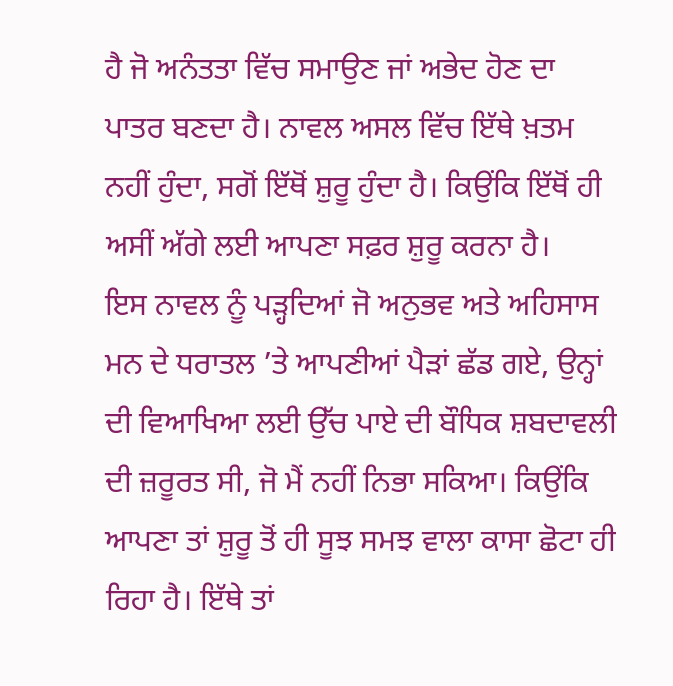ਹੈ ਜੋ ਅਨੰਤਤਾ ਵਿੱਚ ਸਮਾਉਣ ਜਾਂ ਅਭੇਦ ਹੋਣ ਦਾ ਪਾਤਰ ਬਣਦਾ ਹੈ। ਨਾਵਲ ਅਸਲ ਵਿੱਚ ਇੱਥੇ ਖ਼ਤਮ ਨਹੀਂ ਹੁੰਦਾ, ਸਗੋਂ ਇੱਥੋਂ ਸ਼ੁਰੂ ਹੁੰਦਾ ਹੈ। ਕਿਉਂਕਿ ਇੱਥੋਂ ਹੀ ਅਸੀਂ ਅੱਗੇ ਲਈ ਆਪਣਾ ਸਫ਼ਰ ਸ਼ੁਰੂ ਕਰਨਾ ਹੈ।
ਇਸ ਨਾਵਲ ਨੂੰ ਪੜ੍ਹਦਿਆਂ ਜੋ ਅਨੁਭਵ ਅਤੇ ਅਹਿਸਾਸ ਮਨ ਦੇ ਧਰਾਤਲ ’ਤੇ ਆਪਣੀਆਂ ਪੈੜਾਂ ਛੱਡ ਗਏ, ਉਨ੍ਹਾਂ ਦੀ ਵਿਆਖਿਆ ਲਈ ਉੱਚ ਪਾਏ ਦੀ ਬੌਧਿਕ ਸ਼ਬਦਾਵਲੀ ਦੀ ਜ਼ਰੂਰਤ ਸੀ, ਜੋ ਮੈਂ ਨਹੀਂ ਨਿਭਾ ਸਕਿਆ। ਕਿਉਂਕਿ ਆਪਣਾ ਤਾਂ ਸ਼ੁਰੂ ਤੋਂ ਹੀ ਸੂਝ ਸਮਝ ਵਾਲਾ ਕਾਸਾ ਛੋਟਾ ਹੀ ਰਿਹਾ ਹੈ। ਇੱਥੇ ਤਾਂ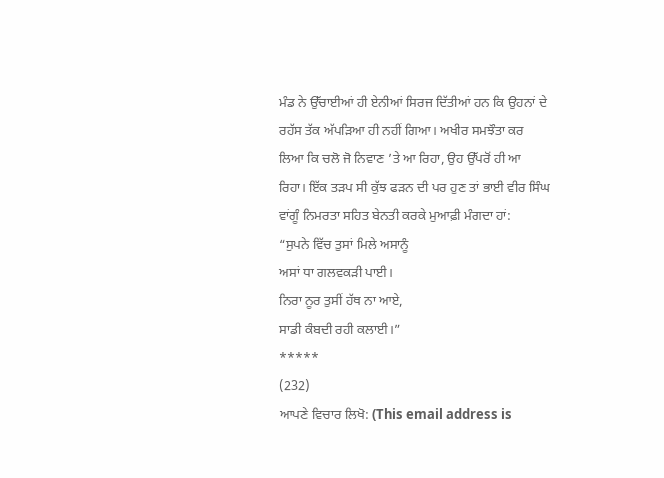ਮੰਡ ਨੇ ਉੱਚਾਈਆਂ ਹੀ ਏਨੀਆਂ ਸਿਰਜ ਦਿੱਤੀਆਂ ਹਨ ਕਿ ਉਹਨਾਂ ਦੇ ਰਹੱਸ ਤੱਕ ਅੱਪੜਿਆ ਹੀ ਨਹੀਂ ਗਿਆ। ਅਖੀਰ ਸਮਝੌਤਾ ਕਰ ਲਿਆ ਕਿ ਚਲੋ ਜੋ ਨਿਵਾਣ ’ਤੇ ਆ ਰਿਹਾ, ਉਹ ਉੱਪਰੋਂ ਹੀ ਆ ਰਿਹਾ। ਇੱਕ ਤੜਪ ਸੀ ਕੁੱਝ ਫੜਨ ਦੀ ਪਰ ਹੁਣ ਤਾਂ ਭਾਈ ਵੀਰ ਸਿੰਘ ਵਾਂਗੂੰ ਨਿਮਰਤਾ ਸਹਿਤ ਬੇਨਤੀ ਕਰਕੇ ਮੁਆਫ਼ੀ ਮੰਗਦਾ ਹਾਂ:
“ਸੁਪਨੇ ਵਿੱਚ ਤੁਸਾਂ ਮਿਲੇ ਅਸਾਨੂੰ
ਅਸਾਂ ਧਾ ਗਲਵਕੜੀ ਪਾਈ।
ਨਿਰਾ ਨੂਰ ਤੁਸੀਂ ਹੱਥ ਨਾ ਆਏ,
ਸਾਡੀ ਕੰਬਦੀ ਰਹੀ ਕਲਾਈ।”
*****
(232)
ਆਪਣੇ ਵਿਚਾਰ ਲਿਖੋ: (This email address is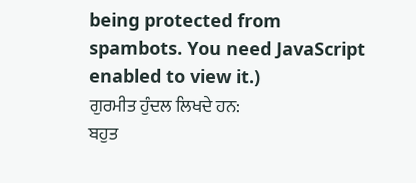being protected from spambots. You need JavaScript enabled to view it.)
ਗੁਰਮੀਤ ਹੁੰਦਲ ਲਿਖਦੇ ਹਨ:
ਬਹੁਤ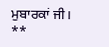ਮੁਬਾਰਕਾਂ ਜੀ।
**